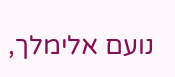נועם אלימלך,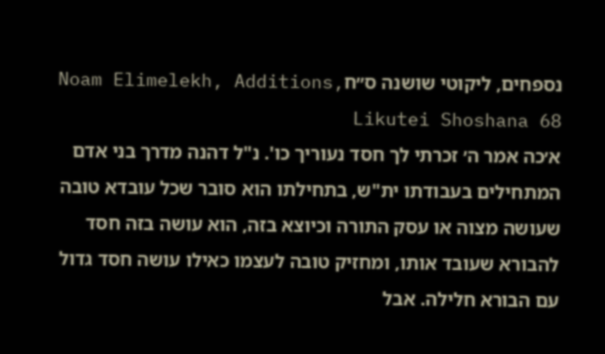נספחים, ליקוטי שושנה ס״חNoam Elimelekh, Additions, Likutei Shoshana 68
א׳כה אמר ה׳ זכרתי לך חסד נעוריך כו'. נ"ל דהנה מדרך בני אדם המתחילים בעבודתו ית"ש, בתחילתו הוא סובר שכל עובדא טובה שעושה מצוה או עסק התורה וכיוצא בזה, הוא עושה בזה חסד להבורא שעובד אותו, ומחזיק טובה לעצמו כאילו עושה חסד גדול עם הבורא חלילה. אבל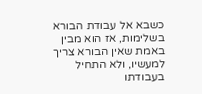כשבא אל עבודת הבורא בשלימות, אז הוא מבין באמת שאין הבורא צריך למעשיו, ולא התחיל בעבודתו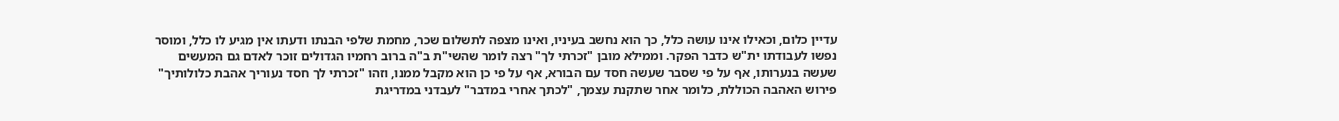עדיין כלום, וכאילו אינו עושה כלל, כך הוא נחשב בעיניו, ואינו מצפה לתשלום שכר, מחמת שלפי הבנתו ודעתו אין מגיע לו כלל, ומוסר נפשו לעבודתו ית"ש כדבר הפקר. וממילא מובן "זכרתי לך" רצה לומר שהשי"ת ב"ה ברוב רחמיו הגדולים זוכר לאדם גם המעשים שעשה בנערותו, אף על פי שסבר שעשה חסד עם הבורא, אף על פי כן הוא מקבל ממנו, וזהו "זכרתי לך חסד נעוריך אהבת כלולותיך" פירוש האהבה הכוללת, כלומר אחר שתקנת עצמך, "לכתך אחרי במדבר" לעבדני במדריגת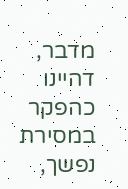מדבר, דהיינו כהפקר במסירת נפשך,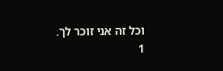וכל זה אני זוכר לך.
1